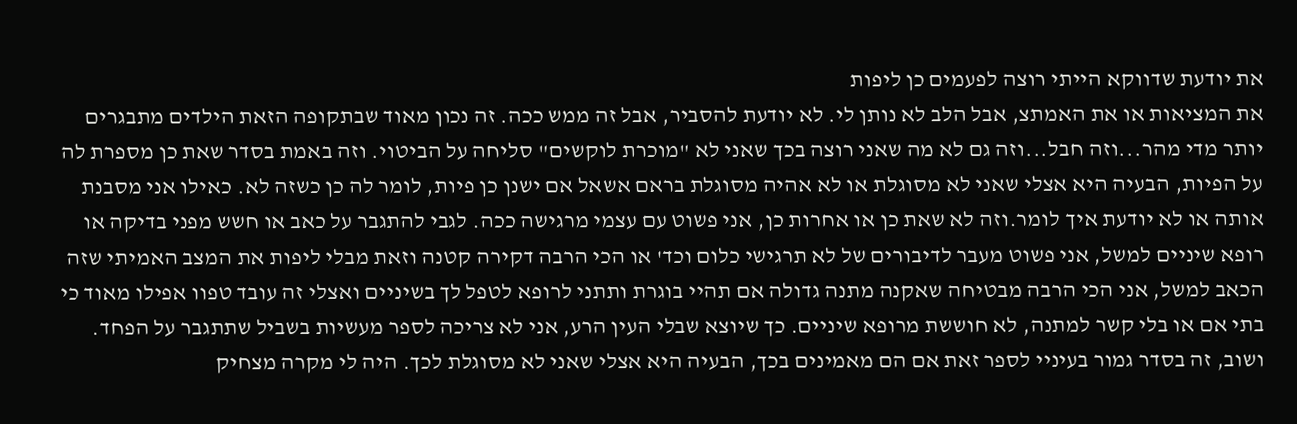את יודעת שדווקא הייתי רוצה לפעמים כן ליפות
את המציאות או את האמתצ, אבל הלב לא נותן לי. לא יודעת להסביר, אבל זה ממש ככה. זה נכון מאוד שבתקופה הזאת הילדים מתבגרים יותר מדי מהר...וזה חבל...וזה גם לא מה שאני רוצה בכך שאני לא "מוכרת לוקשים" סליחה על הביטוי. וזה באמת בסדר שאת כן מספרת לה על הפיות, הבעיה היא אצלי שאני לא מסוגלת או לא אהיה מסוגלת בראם אשאל אם ישנן כן פיות, לומר לה כן כשזה לא. כאילו אני מסבנת אותה או לא יודעת איך לומר.וזה לא שאת כן או אחרות כן, אני פשוט עם עצמי מרגישה ככה. לגבי להתגבר על כאב או חשש מפני בדיקה או רופא שיניים למשל, אני פשוט מעבר לדיבורים של לא תרגישי כלום וכד' או הכי הרבה דקירה קטנה וזאת מבלי ליפות את המצב האמיתי שזה הכאב למשל, אני הכי הרבה מבטיחה שאקנה מתנה גדולה אם תהיי בוגרת ותתני לרופא לטפל לך בשיניים ואצלי זה עובד טפוו אפילו מאוד כי בתי אם או בלי קשר למתנה, לא חוששת מרופא שיניים. כך שיוצא שבלי העין הרע, אני לא צריכה לספר מעשיות בשביל שתתגבר על הפחד. ושוב, זה בסדר גמור בעיניי לספר זאת אם הם מאמינים בכך, הבעיה היא אצלי שאני לא מסוגלת לכך. היה לי מקרה מצחיק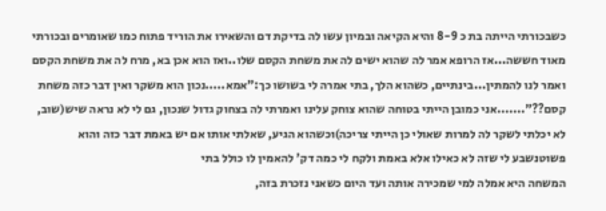כשבכורתי הייתה בת כ 8-9 והיא הקיאה ובמיון עשו לה בדיקת דם והשאירו את הוריד פתוח כמו שאומרים ובכורתי מאוד חששה...אז הרופא אמר לה שהוא ישים לה את משחת הקסם שלו..ואז הוא אכן בא, מרח לה את משחת הקסם ואמר לנו להמתין...בינתיים, כשהוא הלך, בתי אמרה לי בשושו כך:"אמא.....נכון הוא משקר ואין דבר כזה משחת קסם??".......אני כמובן הייתי בטוחה שהוא צוחק עלינו ואמרתי לה בצחוק גדול שנכון, גם לי לא נראה שיש(שוב, לא יכלתי לשקר לה למרות שאולי כן הייתי צריכה)וכשהוא הגיע, שאלתי אותו אם יש באמת דבר כזה והוא פשוטנשבע לי שזה לא כאילו אלא באמת ולקח לי כמה דק' להאמין לו כולל בתי
המשחה היא אמלה למי שמכירה אותה ועד היום כשאני נזכרת בזה,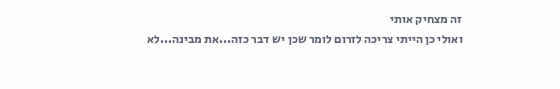זה מצחיק אותי
ואולי כן הייתי צריכה לזרום לומר שכן יש דבר כזה...את מבינה...לא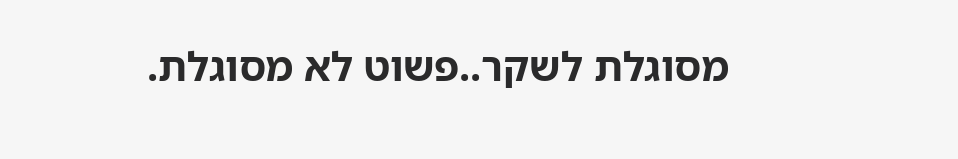מסוגלת לשקר..פשוט לא מסוגלת.